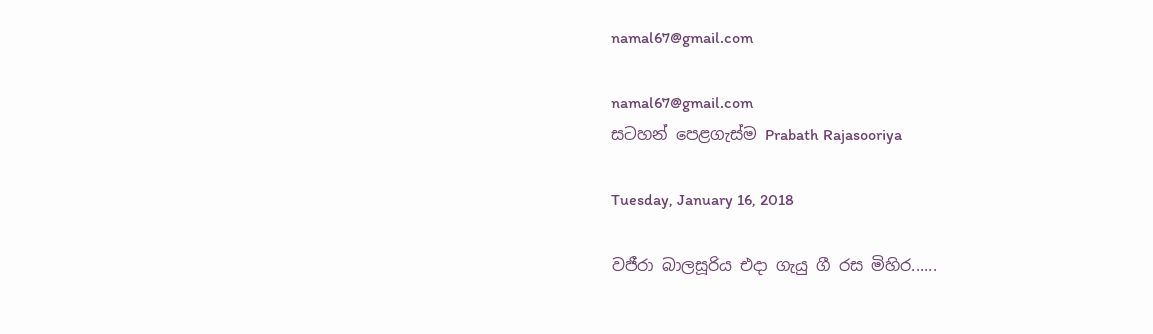namal67@gmail.com

namal67@gmail.com
සටහන් පෙළගැස්ම‍ Prabath Rajasooriya

Tuesday, January 16, 2018

වජීරා බාලසූරිය එදා ගැයු ගී රස මිහිර......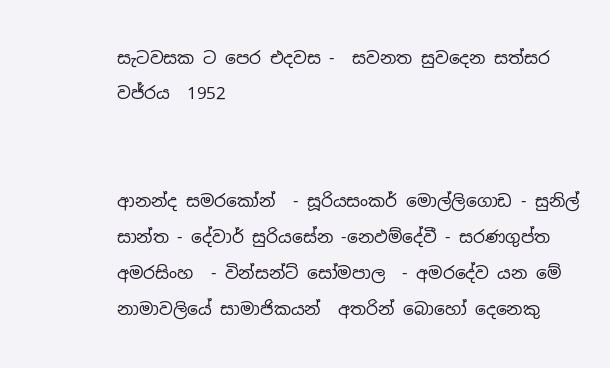සැටවසක ට පෙර එදවස -  සවනත සුවදෙන සත්සර වජ්රය  1952


ආනන්ද සමරකෝන්  - සූරියසංකර් මොල්ලිගොඩ - සුනිල් සාන්ත - දේවාර් සුරියසේන -නෙඵම්දේවී - සරණගුප්ත අමරසිංහ  - වින්සන්ට්‌ සෝමපාල  - අමරදේව යන මේ නාමාවලියේ සාමාජිකයන්  අතරින් බොහෝ දෙනෙකු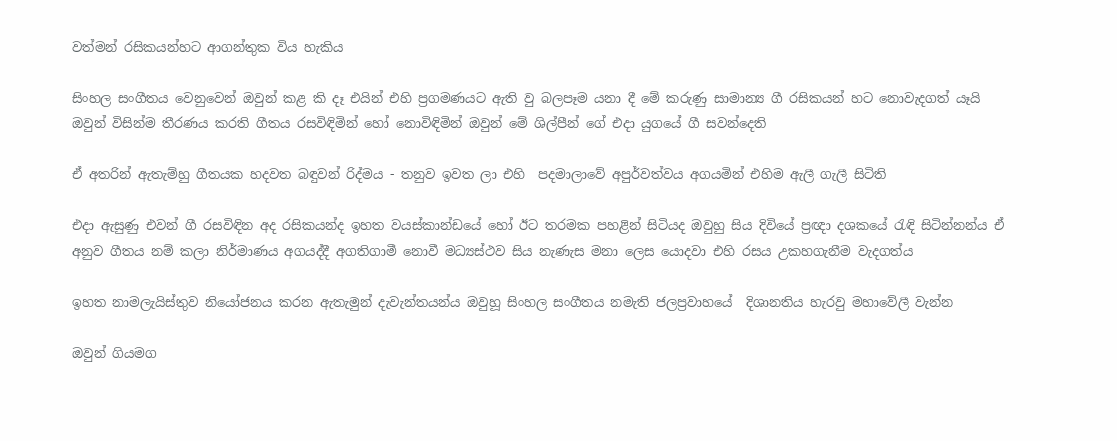වත්මන් රසිකයන්හට ආගන්තුක විය හැකිය

සිංහල සංගීතය වෙනුවෙන් ඔවුන් කළ කි දෑ එයින් එහි ප්‍රගමණයට ඇති වු බලපෑම යනා දී මේ කරුණු සාමාන්‍ය ගී රසිකයන් හට නොවැදගත් යෑයි ඔවුන් විසින්ම තීරණය කරති ගීතය රසවිඳිමින් හෝ නොවිඳිමින් ඔවුන් මේ ශිල්පීන් ගේ එදා යුගයේ ගී සවන්දෙති

ඒ අතරින් ඇතැම්හු ගීතයක හදවත බඳුවන් රිද්මය - තනුව ඉවත ලා එහි  පදමාලාවේ අපුර්වත්වය අගයමින් එහිම ඇලී ගැලී සිටිති

එදා ඇසුණු එවන් ගී රසවිඳින අද රසිකයන්ද ඉහත වයස්‌කාන්ඩයේ හෝ ඊට තරමක පහළින් සිටියද ඔවුහු සිය දිවියේ ප්‍රඥා දශකයේ රැඳි සිටින්නන්ය ඒ අනුව ගීතය නම් කලා නිර්මාණය අගයද්දී අගතිගාමී නොවී මධ්‍යස්‌ථව සිය නැණැස මනා ලෙස යොදවා එහි රසය උකහගැනීම වැදගත්ය

ඉහත නාමලැයිස්‌තුව නියෝජනය කරන ඇතැමුන් දැවැන්තයන්ය ඔවුහූ සිංහල සංගීතය නමැති ජලප්‍රවාහයේ  දිශානතිය හැරවු මහාවේලී වැන්න

ඔවුන් ගියමග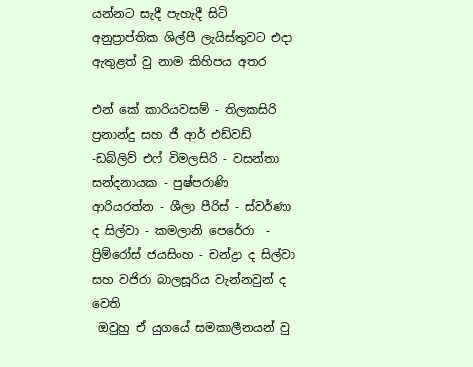යන්නට සැදී පැහැදී සිටි අනුප්‍රාප්තික ශිල්පී ලැයිස්‌තුවට එදා ඇතුළත් වු නාම කිහිපය අතර

එන් කේ කාරියවසම් - තිලකසිරි ප්‍රනාන්දු සහ ජී ආර් එඩ්වඩ් -ඩබ්ලිව් එෆ් විමලසිරි - වසන්තා සන්දනායක - පුෂ්පරාණි ආරියරත්න - ශීලා පීරිස්‌ - ස්‌වර්ණා ද සිල්වා - කමලානි පෙරේරා  - ප්‍රිම්රෝස්‌ ජයසිංහ - චන්ද්‍රා ද සිල්වා සහ වජිරා බාලසූරිය වැන්නවුන් ද වෙති
 ඔවුහු ඒ යුගයේ සමකාලීනයන් වු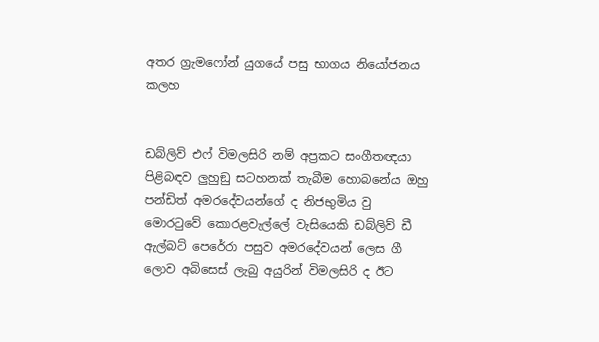අතර ග්‍රැමෆෝන් යුගයේ පසු භාගය නියෝජනය කලහ


ඩබ්ලිව් එෆ් විමලසිරි නම් අප්‍රකට සංගීතඥයා පිළිබඳව ලුහුඞු සටහනක්‌ තැබීම හොබනේය ඔහු පන්ඩිත් අමරදේවයන්ගේ ද නිජභුමිය වු මොරටුවේ කොරළවැල්ලේ වැසියෙකි ඩබ්ලිව් ඩී ඇල්බට්‌ පෙරේරා පසුව අමරදේවයන් ලෙස ගී ලොව අබිසෙස්‌ ලැබු අයුරින් විමලසිරි ද ඊට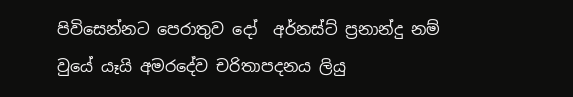පිවිසෙන්නට පෙරාතුව දෝ  අර්නස්‌ට්‌ ප්‍රනාන්දු නම් වුයේ යෑයි අමරදේව චරිතාපදනය ලියු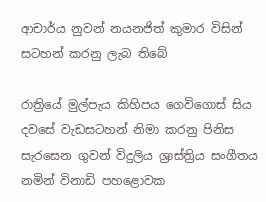ආචාර්ය නුවන් නයනජිත් කුමාර විසින් සටහන් කරනු ලැබ තිබේ

රාත්‍රියේ මුල්පැය කිහිපය ගෙවිගොස්‌ සිය දවසේ වැඩසටහන් නිමා කරනු පිනිස සැරසෙන ගුවන් විදුලිය ශ්‍රාස්‌ත්‍රිය සංගීතය නමින් විනාඩි පහළොවක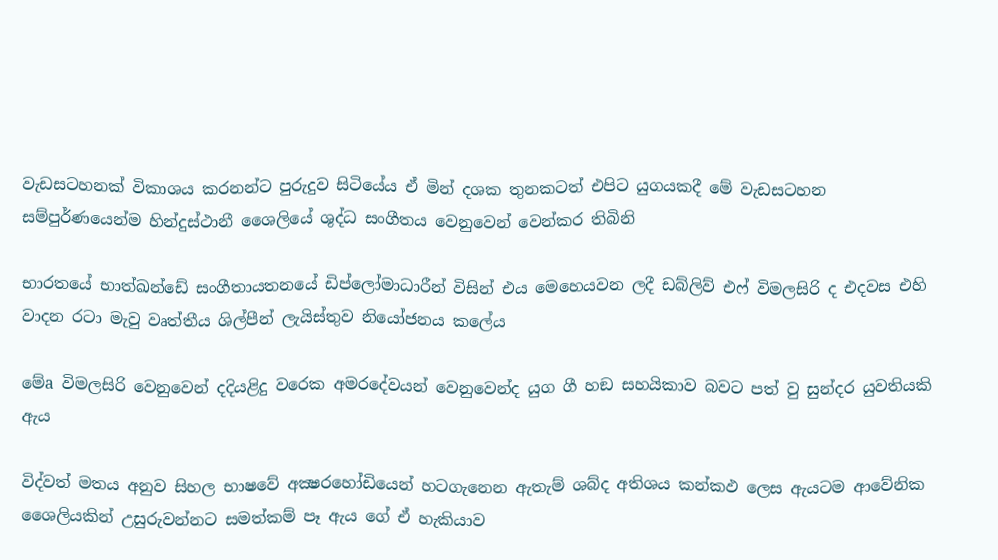වැඩසටහනක්‌ විකාශය කරනන්ට පුරුදුව සිටියේය ඒ මින් දශක තුනකටත් එපිට යුගයකදී මේ වැඩසටහන සම්පුර්ණයෙන්ම හින්දුස්‌ථානී ශෛලියේ ශුද්ධ සංගීතය වෙනුවෙන් වෙන්කර තිබිනි

භාරතයේ භාත්ඛන්ඩේ සංගීතායතනයේ ඩිප්ලෝමාධාරීන් විසින් එය මෙහෙයවන ලදී ඩබ්ලිව් එෆ් විමලසිරි ද එදවස එහි වාදන රටා මැවු වෘත්තීය ශිල්පීන් ලැයිස්‌තුව නියෝජනය කලේය

මේa විමලසිරි වෙනුවෙන් දදියළිදු වරෙක අමරදේවයන් වෙනුවෙන්ද යුග ගී හඞ සහයිකාව බවට පත් වු සුන්දර යුවතියකි ඇය

විද්වත් මතය අනුව සිහල භාෂවේ අක්‍ෂරහෝඩියෙන් හටගැනෙන ඇතැම් ශබ්ද අතිශය කන්කඵ ලෙස ඇයටම ආවේනික ශෛලියකින් උසුරුවන්නට සමත්කම් පෑ ඇය ගේ ඒ හැකියාව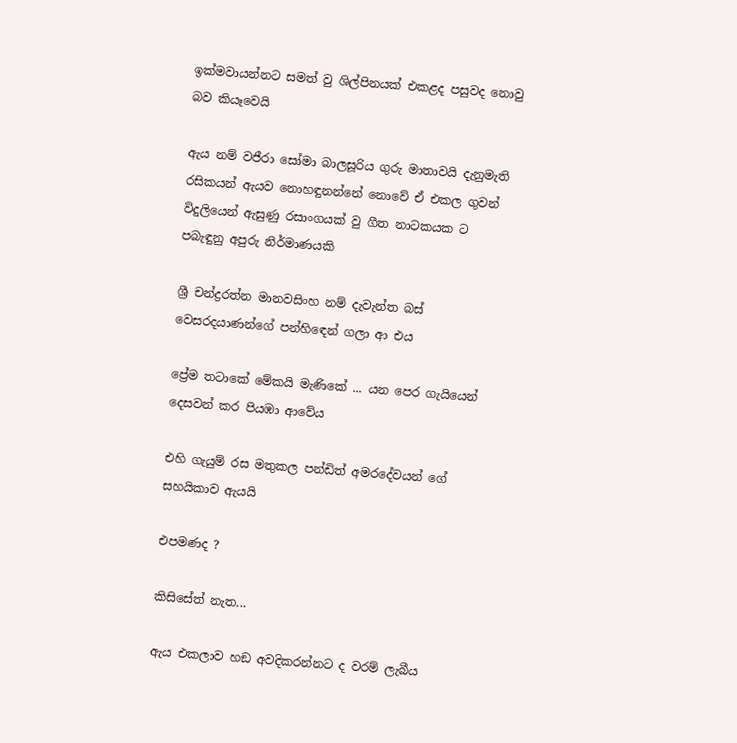ඉක්‌මවායන්නට සමත් වු ශිල්පිනයක්‌ එකළද පසුවද නොවු බව කියෑවෙයි

ඇය නම් වජීරා සෝමා බාලසූරිය ගුරු මාතාවයි දැනුමැති රසිකයන් ඇයව නොහඳුනන්නේ නොවේ ඒ එකල ගුවන් විදුලියෙන් ඇසුණු රසාංගයක්‌ වු ගීත නාටකයක ට පබැඳුනු අපුරු නිර්මාණයකි

ශ්‍රී චන්ද්‍රරත්න මානවසිංහ නම් දැවැන්ත බස්‌ වෙසරදයාණන්ගේ පන්හිඳෙන් ගලා ආ එය

ප්‍රේම තටාකේ මේකයි මැණිකේ ... යන පෙර ගැයියෙන් දෙසවන් කර පියඹා ආවේය

එහි ගැයුම් රස මතුකල පන්ඩිත් අමරදේවයන් ගේ සහයිකාව ඇයයි

එපමණද ?

කිසිසේත් නැත...

ඇය එකලාව හඞ අවදිකරන්නට ද වරම් ලැබීය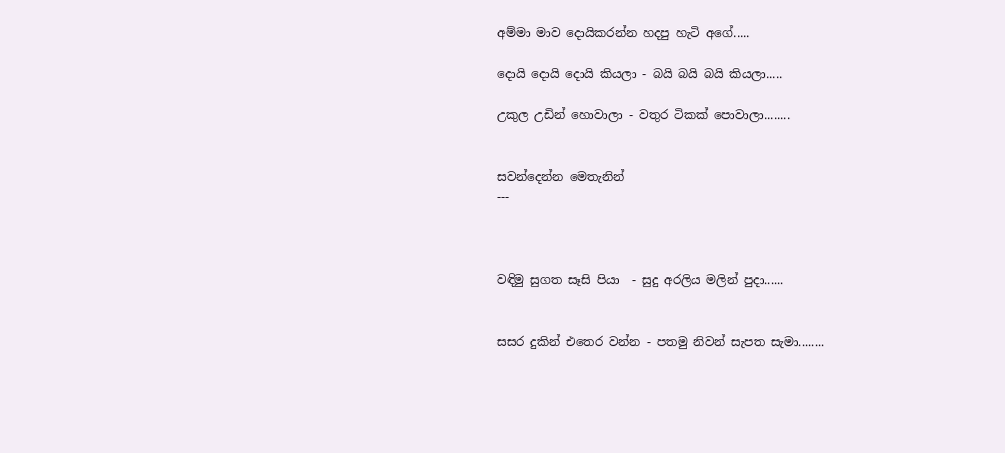අම්මා මාව දොයිකරන්න හදපු හැටි අගේ.....

දොයි දොයි දොයි කියලා - බයි බයි බයි කියලා.....

උකුල උඩින් හොවාලා - වතුර ටිකක්‌ පොවාලා........


සවන්දෙන්න මෙතැනින්
---



වඳිමු සුගත සෑසි පියා  - සුදු අරලිය මලින් පුදා......


සසර දුකින් එතෙර වන්න - පතමු නිවන් සැපත සැමා........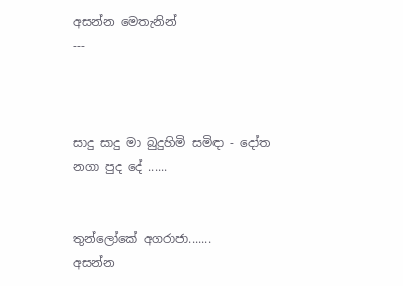අසන්න මෙතැනින්
---



සාදු සාදු මා බුදුහිමි සමිඳා - දෝත නගා පුද දේ ......


තුන්ලෝකේ අගරාජා.......
අසන්න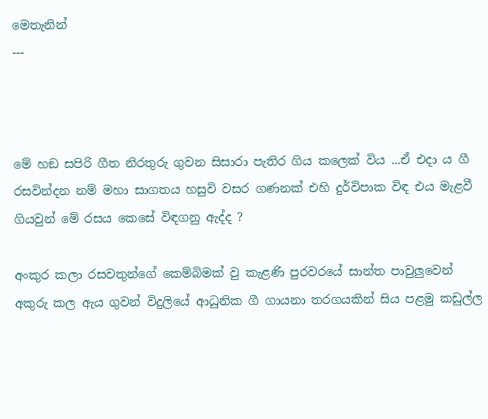මෙතැනින්
---



මේ හඞ සපිරි ගීත නිරතුරු ගුවන සිසාරා පැතිර ගිය කලෙක්‌ විය ...ඒ එදා ය ගී රසවින්දන නම් මහා සාගතය හසුවි වසර ගණනක්‌ එහි දුර්විපාක විඳ එය මැළවී ගියවුන් මේ රසය කෙසේ විඳගනු ඇද්ද ?

අංකුර කලා රසවතුන්ගේ කෙම්බිමක්‌ වු කැළණි පුරවරයේ සාන්ත පාවුලුවෙන් අකුරු කල ඇය ගුවන් විදුලියේ ආධුනික ගී ගායනා තරගයකින් සිය පළමු කඩුල්ල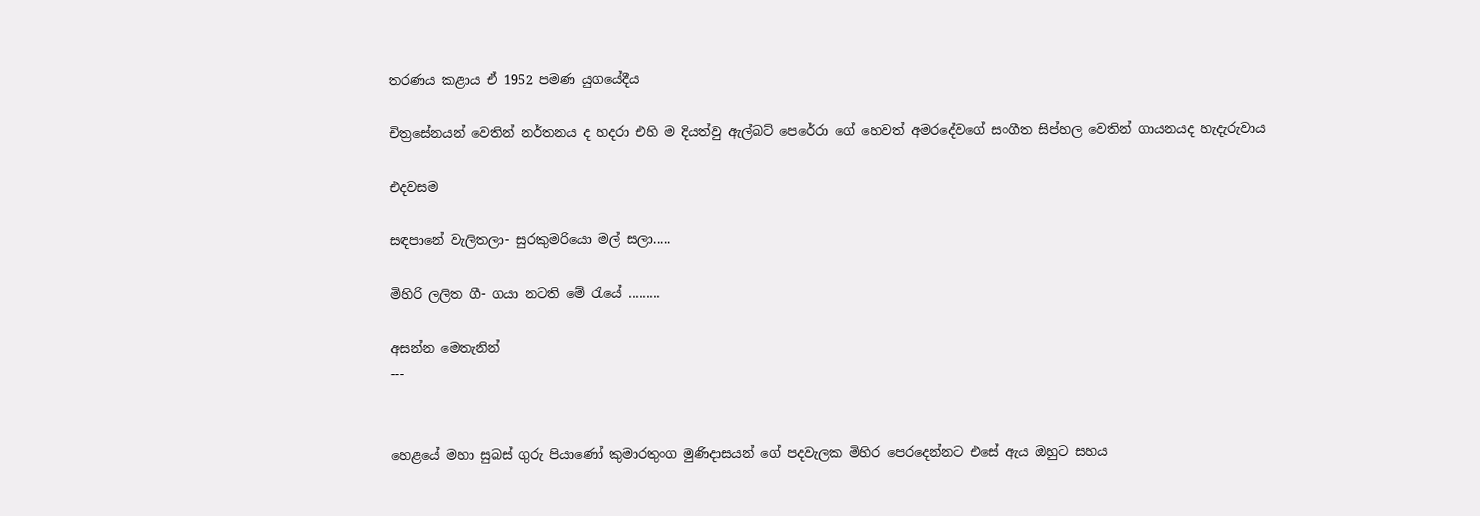තරණය කළාය ඒ 1952 පමණ යුගයේදීය

චිත්‍රසේනයන් වෙතින් නර්තනය ද හදරා එහි ම දියත්වු ඇල්බට්‌ පෙරේරා ගේ හෙවත් අමරදේවගේ සංගීත සිප්හල වෙතින් ගායනයද හැදැරුවාය

එදවසම

සඳපානේ වැලිතලා- සුරකුමරියො මල් සලා.....

මිහිරි ලලිත ගී- ගයා නටති මේ රැයේ .........

අසන්න මෙතැනින්
---


හෙළයේ මහා සුබස්‌ ගුරු පියාණෝ කුමාරතුංග මුණිදාසයන් ගේ පදවැලක මිහිර පෙරදෙන්නට එසේ ඇය ඔහුට සහය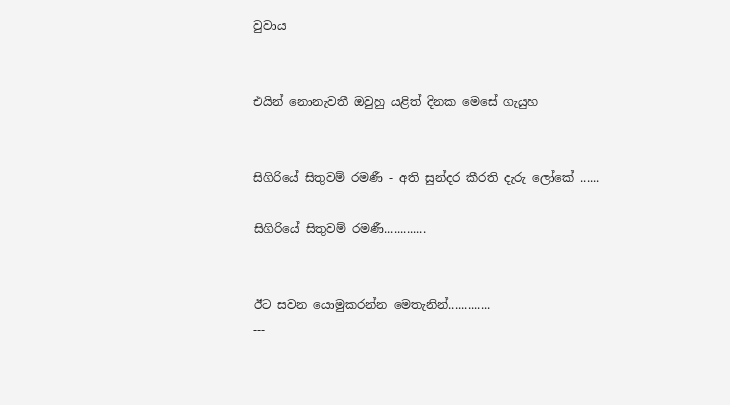වුවාය


එයින් නොනැවතී ඔවුහු යළිත් දිනක මෙසේ ගැයුහ


සිගිරියේ සිතුවම් රමණී - අති සුන්දර කීරති දැරු ලෝකේ ......

සිගිරියේ සිතුවම් රමණී.............


ඊට සවන යොමුකරන්න මෙතැනින්.............
---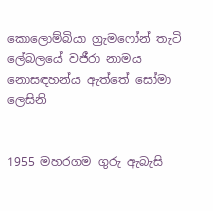කොලොම්බියා ග්‍රැමෆෝන් තැටි ලේබලයේ වජීරා නාමය නොසඳහන්ය ඇත්තේ සෝමා ලෙසිනි


1955 මහරගම ගුරු ඇබැසි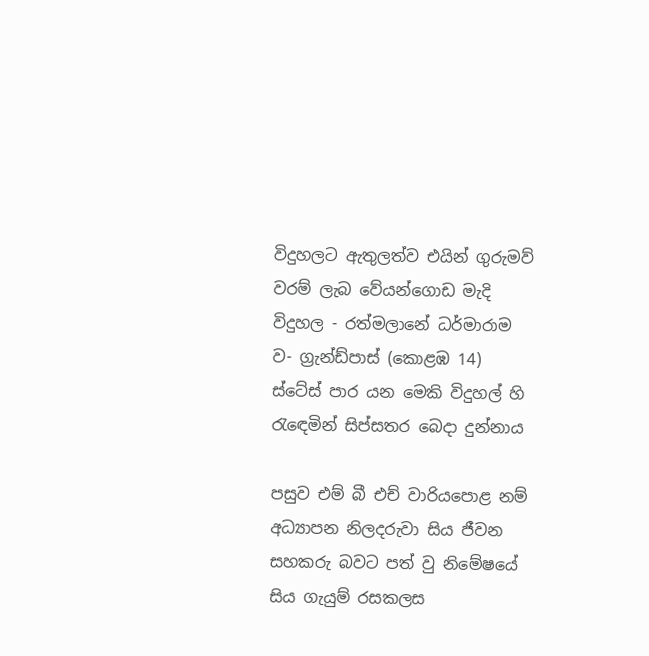විදුහලට ඇතුලත්ව එයින් ගුරුමව් වරම් ලැබ වේයන්ගොඩ මැදි විදුහල - රත්මලානේ ධර්මාරාම ව- ග්‍රැන්ඩ්පාස්‌ (කොළඹ 14) ස්‌ටේස්‌ පාර යන මෙකි විදුහල් හි රැඳෙමින් සිප්සතර බෙදා දුන්නාය

පසුව එම් බී එච් වාරියපොළ නම් අධ්‍යාපන නිලදරුවා සිය ජීවන සහකරු බවට පත් වු නිමේෂයේ සිය ගැයුම් රසකලස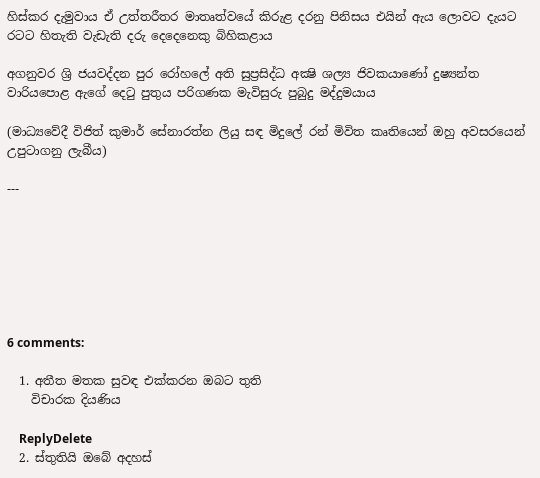හිස්‌කර දැමුවාය ඒ උත්තරීතර මාතෘත්වයේ කිරුළ දරනු පිනිසය එයින් ඇය ලොවට දැයට රටට හිතැති වැඩැති දරු දෙදෙනෙකු බිහිකළාය

අගනුවර ශ්‍රි ජයවද්දන පුර රෝහලේ අති සුප්‍රසිද්ධ අක්‍ෂි ශල්‍ය ජිවකයාණෝ දුෂ්‍යන්ත වාරියපොළ ඇගේ දෙටු පුතුය පරිගණක මැවිසුරු පුබුදු මද්දුමයාය

(මාධ්‍යවේදී විජිත් කුමාර් සේනාරත්න ලියු සඳ මිදුලේ රන් මිවිත කෘතියෙන් ඔහු අවසරයෙන් උපුටාගනු ලැබීය)

---







6 comments:

  1. අතීත මතක සුවඳ එක්කරන ඔබට තුති
    විචාරක දියණිය

    ReplyDelete
  2. ස්තුතියි ඔබේ අදහස්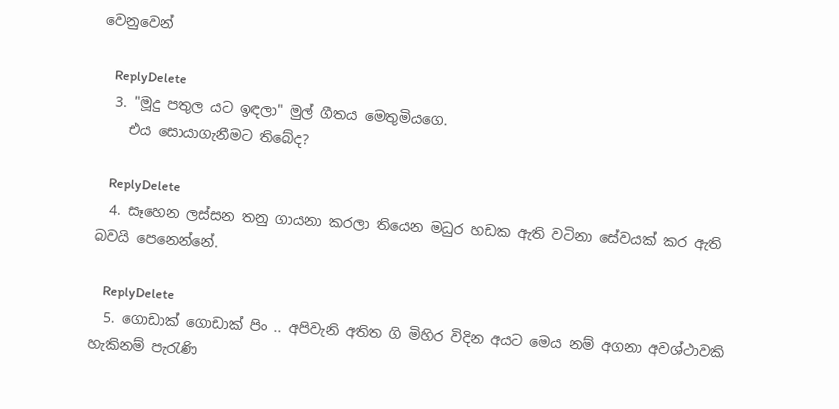වෙනුවෙන්

    ReplyDelete
  3. "මූදු පතුල යට ඉඳලා" මුල් ගීතය මෙතුමියගෙ.
    එය සොයාගැනීමට තිබේද?

    ReplyDelete
  4. සෑහෙන ලස්සන තනු ගායනා කරලා තියෙන මධුර හඩක ඇති වටිනා සේවයක් කර ඇති බවයි පෙනෙන්නේ.

    ReplyDelete
  5. ගොඩාක් ගොඩාක් පිං .. අපිවැනි අතිත ගි මිහිර විදින අයට මෙය නම් අගනා අවශ්ථාවකි හැකිනම් පැරැණි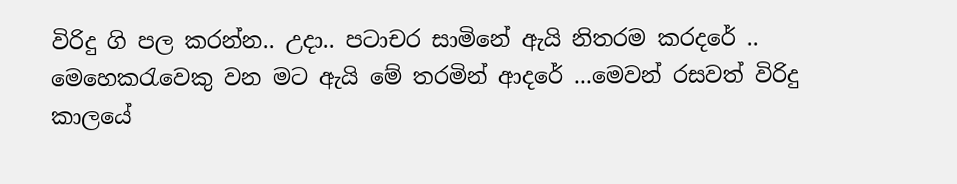විරිදු ගි පල කරන්න.. උදා.. පටාචර සාමිනේ ඇයි නිතරම කරදරේ .. මෙහෙකරැවෙකු වන මට ඇයි මේ තරමින් ආදරේ ...මෙවන් රසවත් විරිදු කාලයේ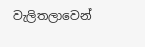වැලිතලාවෙන්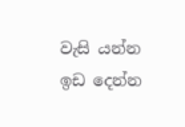වැසි යන්න ඉඩ දෙන්න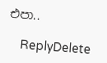එපා..

    ReplyDelete